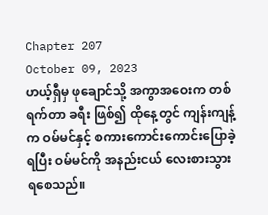Chapter 207
October 09, 2023
ဟယ့်ရှီမှ ဖုချောင်သို့ အကွာအဝေးက တစ်ရက်တာ ခရီး ဖြစ်၍ ထိုနေ့တွင် ကျန်းကျန့်က ဝမ်မင်နှင့် စကားကောင်းကောင်းပြောခဲ့ရပြီး ဝမ်မင်ကို အနည်းငယ် လေးစားသွားရစေသည်။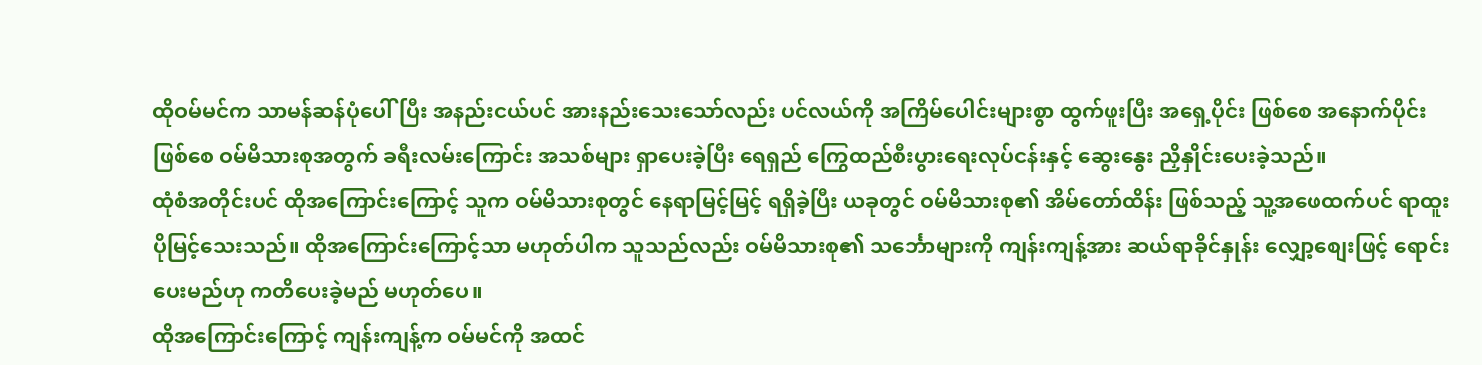ထိုဝမ်မင်က သာမန်ဆန်ပုံပေါ်ပြီး အနည်းငယ်ပင် အားနည်းသေးသော်လည်း ပင်လယ်ကို အကြိမ်ပေါင်းများစွာ ထွက်ဖူးပြီး အရှေ့ပိုင်း ဖြစ်စေ အနောက်ပိုင်း ဖြစ်စေ ဝမ်မိသားစုအတွက် ခရီးလမ်းကြောင်း အသစ်များ ရှာပေးခဲ့ပြီး ရေရှည် ကြွေထည်စီးပွားရေးလုပ်ငန်းနှင့် ဆွေးနွေး ညှိနှိုင်းပေးခဲ့သည်။
ထုံစံအတိုင်းပင် ထိုအကြောင်းကြောင့် သူက ဝမ်မိသားစုတွင် နေရာမြင့်မြင့် ရရှိခဲ့ပြီး ယခုတွင် ဝမ်မိသားစု၏ အိမ်တော်ထိန်း ဖြစ်သည့် သူ့အဖေထက်ပင် ရာထူးပိုမြင့်သေးသည်။ ထိုအကြောင်းကြောင့်သာ မဟုတ်ပါက သူသည်လည်း ဝမ်မိသားစု၏ သင်္ဘောများကို ကျန်းကျန့်အား ဆယ်ရာခိုင်နှုန်း လျှော့စျေးဖြင့် ရောင်းပေးမည်ဟု ကတိပေးခဲ့မည် မဟုတ်ပေ။
ထိုအကြောင်းကြောင့် ကျန်းကျန့်က ဝမ်မင်ကို အထင်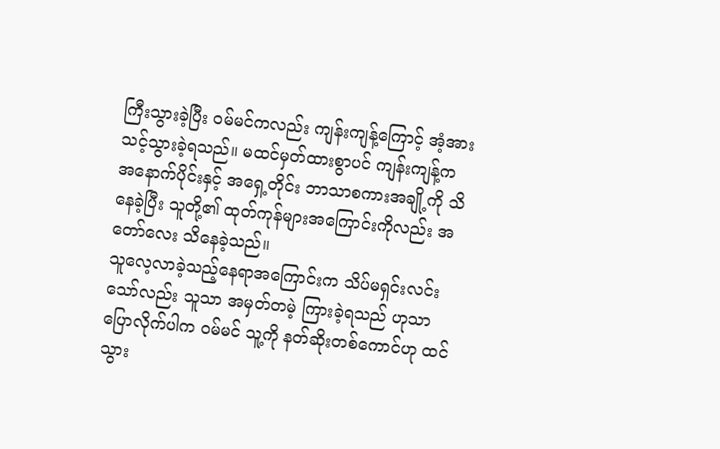ကြီးသွားခဲ့ပြီး ဝမ်မင်ကလည်း ကျန်းကျန့်ကြောင့် အံ့အားသင့်သွားခဲ့ရသည်။ မထင်မှတ်ထားစွာပင် ကျန်းကျန့်က အနောက်ပိုင်းနှင့် အရှေ့တိုင်း ဘာသာစကားအချို့ကို သိနေခဲ့ပြီး သူတို့၏ ထုတ်ကုန်များအကြောင်းကိုလည်း အတော်လေး သိနေခဲ့သည်။
သူလေ့လာခဲ့သည့်နေရာအကြောင်းက သိပ်မရှင်းလင်းသော်လည်း သူသာ အမှတ်တမဲ့ ကြားခဲ့ရသည် ဟုသာ ပြောလိုက်ပါက ဝမ်မင် သူ့ကို နတ်ဆိုးတစ်ကောင်ဟု ထင်သွား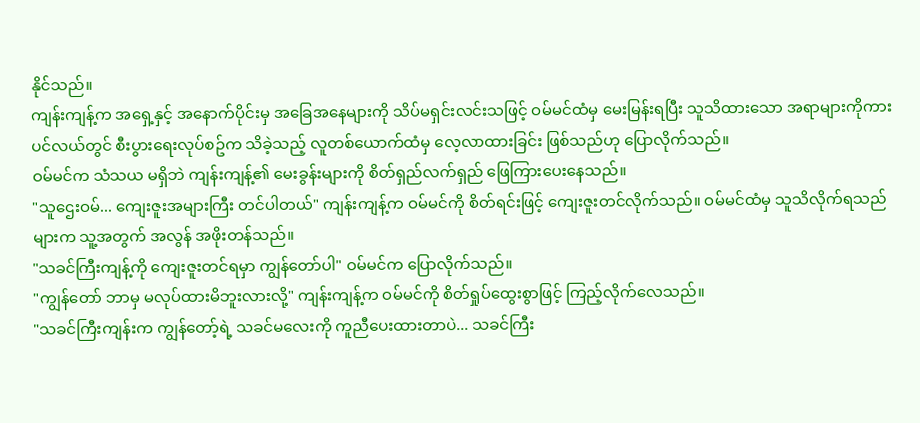နိုင်သည်။
ကျန်းကျန့်က အရှေ့နှင့် အနောက်ပိုင်းမှ အခြေအနေများကို သိပ်မရှင်းလင်းသဖြင့် ဝမ်မင်ထံမှ မေးမြန်းရပြီး သူသိထားသော အရာများကိုကား ပင်လယ်တွင် စီးပွားရေးလုပ်စဥ်က သိခဲ့သည့် လူတစ်ယောက်ထံမှ လေ့လာထားခြင်း ဖြစ်သည်ဟု ပြောလိုက်သည်။
ဝမ်မင်က သံသယ မရှိဘဲ ကျန်းကျန့်၏ မေးခွန်းများကို စိတ်ရှည်လက်ရှည် ဖြေကြားပေးနေသည်။
"သူဌေးဝမ်... ကျေးဇူးအများကြီး တင်ပါတယ်" ကျန်းကျန့်က ဝမ်မင်ကို စိတ်ရင်းဖြင့် ကျေးဇူးတင်လိုက်သည်။ ဝမ်မင်ထံမှ သူသိလိုက်ရသည်များက သူ့အတွက် အလွန် အဖိုးတန်သည်။
"သခင်ကြီးကျန့်ကို ကျေးဇူးတင်ရမှာ ကျွန်တော်ပါ" ဝမ်မင်က ပြောလိုက်သည်။
"ကျွန်တော် ဘာမှ မလုပ်ထားမိဘူးလားလို့" ကျန်းကျန့်က ဝမ်မင်ကို စိတ်ရှုပ်ထွေးစွာဖြင့် ကြည့်လိုက်လေသည်။
"သခင်ကြီးကျန်းက ကျွန်တော့်ရဲ့ သခင်မလေးကို ကူညီပေးထားတာပဲ... သခင်ကြီး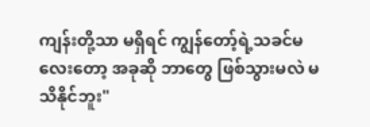ကျန်းတို့သာ မရှိရင် ကျွန်တော့်ရဲ့သခင်မလေးတော့ အခုဆို ဘာတွေ ဖြစ်သွားမလဲ မသိနိုင်ဘူး"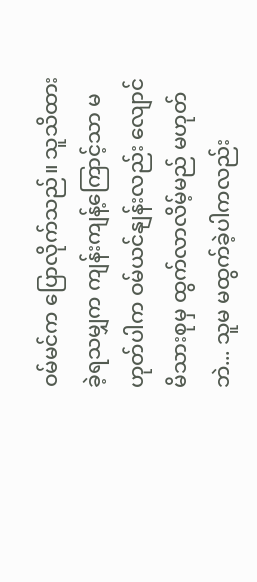ဝမ်မင်က ပြောလိုက်သည်။ သူသိထားခဲ့ရသမျှက ကျန်းကျန့်ကြောင့်သာ မဟုတ်ပါက ဝမ်ယင်နျန်းလည်း လျောင်မိသားစုမှ ထွက်လာလိမ့်မည် မဟုတ်ဘဲ... သူမ မထွက်ခဲ့ပါကလည်း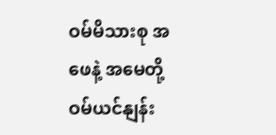ဝမ်မိသားစု အဖေနဲ့ အမေတို့ ဝမ်ယင်နျန်း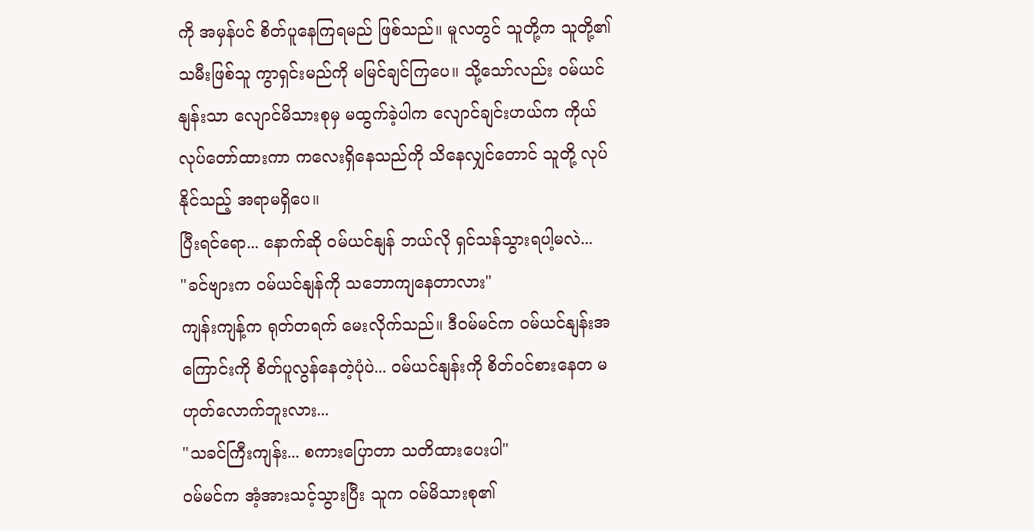ကို အမှန်ပင် စိတ်ပူနေကြရမည် ဖြစ်သည်။ မူလတွင် သူတို့က သူတို့၏ သမီးဖြစ်သူ ကွာရှင်းမည်ကို မမြင်ချင်ကြပေ။ သို့သော်လည်း ဝမ်ယင်နျန်းသာ လျောင်မိသားစုမှ မထွက်ခဲ့ပါက လျောင်ချင်းဟယ်က ကိုယ်လုပ်တော်ထားကာ ကလေးရှိနေသည်ကို သိနေလျှင်တောင် သူတို့ လုပ်နိုင်သည့် အရာမရှိပေ။
ပြီးရင်ရော... နောက်ဆို ဝမ်ယင်နျန် ဘယ်လို ရှင်သန်သွားရပါ့မလဲ...
"ခင်ဗျားက ဝမ်ယင်နျန်ကို သဘောကျနေတာလား"
ကျန်းကျန့်က ရုတ်တရက် မေးလိုက်သည်။ ဒီဝမ်မင်က ဝမ်ယင်နျန်းအကြောင်းကို စိတ်ပူလွန်နေတဲ့ပုံပဲ... ဝမ်ယင်နျန်းကို စိတ်ဝင်စားနေတ မဟုတ်လောက်ဘူးလား...
"သခင်ကြီးကျန်း... စကားပြောတာ သတိထားပေးပါ"
ဝမ်မင်က အံ့အားသင့်သွားပြီး သူက ဝမ်မိသားစု၏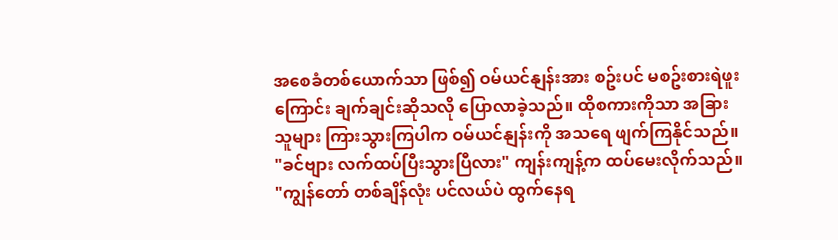အစေခံတစ်ယောက်သာ ဖြစ်၍ ဝမ်ယင်နျန်းအား စဥ်းပင် မစဥ်းစားရဲဖူးကြောင်း ချက်ချင်းဆိုသလို ပြောလာခဲ့သည်။ ထိုစကားကိုသာ အခြားသူများ ကြားသွားကြပါက ဝမ်ယင်နျန်းကို အသရေ ဖျက်ကြနိုင်သည်။
"ခင်ဗျား လက်ထပ်ပြီးသွားပြီလား" ကျန်းကျန့်က ထပ်မေးလိုက်သည်။
"ကျွန်တော် တစ်ချိန်လုံး ပင်လယ်ပဲ ထွက်နေရ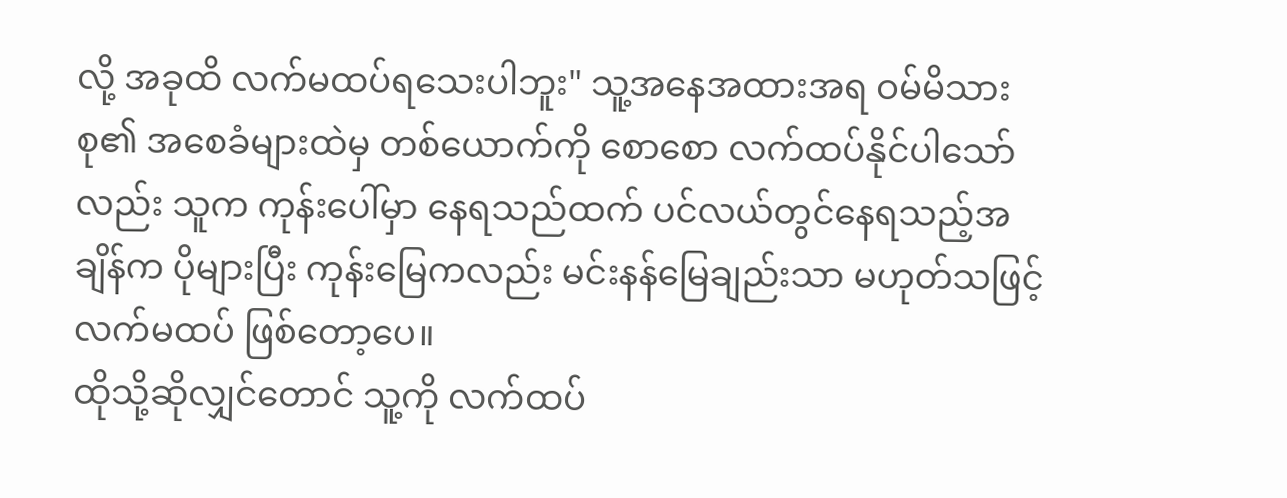လို့ အခုထိ လက်မထပ်ရသေးပါဘူး" သူ့အနေအထားအရ ဝမ်မိသားစု၏ အစေခံများထဲမှ တစ်ယောက်ကို စောစော လက်ထပ်နိုင်ပါသော်လည်း သူက ကုန်းပေါ်မှာ နေရသည်ထက် ပင်လယ်တွင်နေရသည့်အချိန်က ပိုများပြီး ကုန်းမြေကလည်း မင်းနန်မြေချည်းသာ မဟုတ်သဖြင့် လက်မထပ် ဖြစ်တော့ပေ။
ထိုသို့ဆိုလျှင်တောင် သူ့ကို လက်ထပ်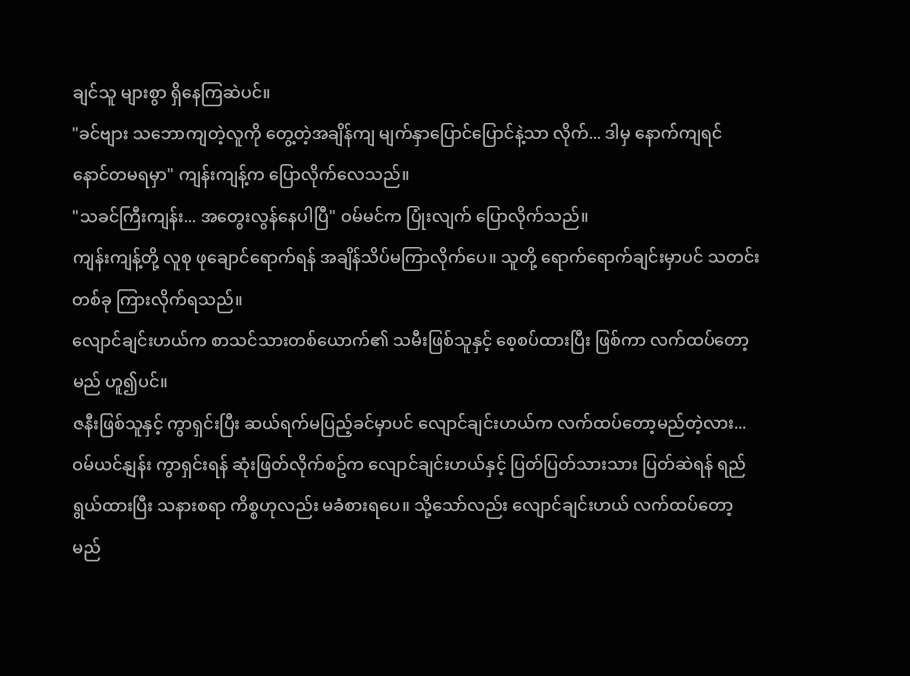ချင်သူ များစွာ ရှိနေကြဆဲပင်။
"ခင်ဗျား သဘောကျတဲ့လူကို တွေ့တဲ့အချိန်ကျ မျက်နှာပြောင်ပြောင်နဲ့သာ လိုက်... ဒါမှ နောက်ကျရင် နောင်တမရမှာ" ကျန်းကျန့်က ပြောလိုက်လေသည်။
"သခင်ကြီးကျန်း... အတွေးလွန်နေပါပြီ" ဝမ်မင်က ပြုံးလျက် ပြောလိုက်သည်။
ကျန်းကျန့်တို့ လူစု ဖုချောင်ရောက်ရန် အချိန်သိပ်မကြာလိုက်ပေ။ သူတို့ ရောက်ရောက်ချင်းမှာပင် သတင်းတစ်ခု ကြားလိုက်ရသည်။
လျောင်ချင်းဟယ်က စာသင်သားတစ်ယောက်၏ သမီးဖြစ်သူနှင့် စေ့စပ်ထားပြီး ဖြစ်ကာ လက်ထပ်တော့မည် ဟူ၍ပင်။
ဇနီးဖြစ်သူနှင့် ကွာရှင်းပြီး ဆယ်ရက်မပြည့်ခင်မှာပင် လျောင်ချင်းဟယ်က လက်ထပ်တော့မည်တဲ့လား...
ဝမ်ယင်နျန်း ကွာရှင်းရန် ဆုံးဖြတ်လိုက်စဥ်က လျောင်ချင်းဟယ်နှင့် ပြတ်ပြတ်သားသား ပြတ်ဆဲရန် ရည်ရွယ်ထားပြီး သနားစရာ ကိစ္စဟုလည်း မခံစားရပေ။ သို့သော်လည်း လျောင်ချင်းဟယ် လက်ထပ်တော့မည်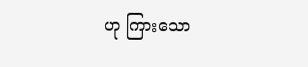ဟု ကြားသော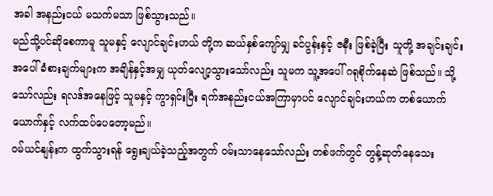အခါ အနည်းငယ် မသက်မသာ ဖြစ်သွားသည်။
မည်သို့ပင်ဆိုစေကာမူ သူမနှင့် လျောင်ချင်းဟယ် တို့က ဆယ်နှစ်ကျော်မျှ ခင်ပွန်းနှင့် ဇနီး ဖြစ်ခဲ့ပြီး သူတို့ အချင်းချင်းအပေါ် ခံစားချက်များက အချိန်နှင့်အမျှ ယုတ်လျော့သွားသော်လည်း သူမက သူ့အပေါ် ဂရုစိုက်နေဆဲ ဖြစ်သည်။ သို့သော်လည်း ရလဒ်အနေဖြင့် သူမနှင့် ကွာရှင်းပြီး ရက်အနည်းငယ်အကြာမှာပင် လျောင်ချင်းဟယ်က တစ်ယောက်ယောက်နှင့် လက်ထပ်ပေတော့မည်။
ဝမ်ယင်နျန်းက ထွက်သွားရန် ရွေးချယ်ခဲ့သည့်အတွက် ဝမ်းသာနေသော်လည်း တစ်ဖက်တွင် တွန့်ဆုတ်နေသေး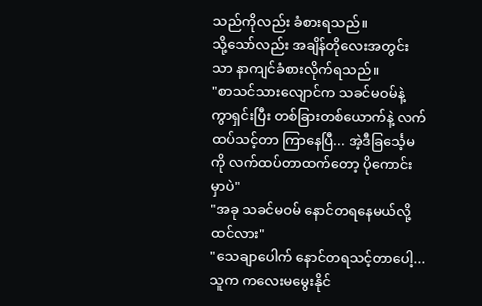သည်ကိုလည်း ခံစားရသည်။
သို့သော်လည်း အချိန်တိုလေးအတွင်းသာ နာကျင်ခံစားလိုက်ရသည်။
"စာသင်သားလျောင်က သခင်မဝမ်နဲ့ ကွာရှင်းပြီး တစ်ခြားတစ်ယောက်နဲ့ လက်ထပ်သင့်တာ ကြာနေပြီ... အဲ့ဒီခြင်္သေ့မကို လက်ထပ်တာထက်တော့ ပိုကောင်းမှာပဲ"
"အခု သခင်မဝမ် နောင်တရနေမယ်လို့ ထင်လား"
"သေချာပေါက် နောင်တရသင့်တာပေါ့... သူက ကလေးမမွေးနိုင်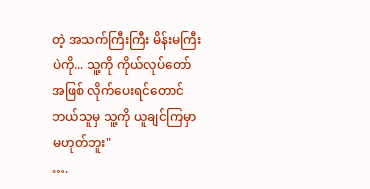တဲ့ အသက်ကြီးကြီး မိန်းမကြီးပဲကို... သူ့ကို ကိုယ်လုပ်တော်အဖြစ် လိုက်ပေးရင်တောင် ဘယ်သူမှ သူ့ကို ယူချင်ကြမှာ မဟုတ်ဘူး"
….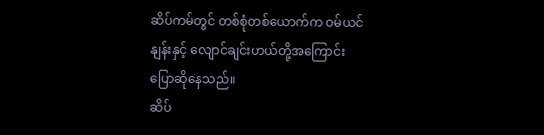ဆိပ်ကမ်တွင် တစ်စုံတစ်ယောက်က ဝမ်ယင်နျန်းနှင့် လျောင်ချင်းဟယ်တို့အကြောင်း ပြောဆိုနေသည်။
ဆိပ်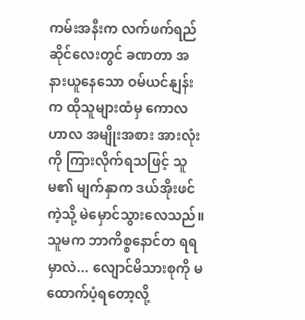ကမ်းအနီးက လက်ဖက်ရည်ဆိုင်လေးတွင် ခဏတာ အနားယူနေသော ဝမ်ယင်နျန်းက ထိုသူများထံမှ ကောလဟာလ အမျိုးအစား အားလုံးကို ကြားလိုက်ရသဖြင့် သူမ၏ မျက်နှာက ဒယ်အိုးဖင်ကဲ့သို့ မဲမှောင်သွားလေသည်။
သူမက ဘာကိစ္စနောင်တ ရရမှာလဲ... လျောင်မိသားစုကို မထောက်ပံ့ရတော့လို့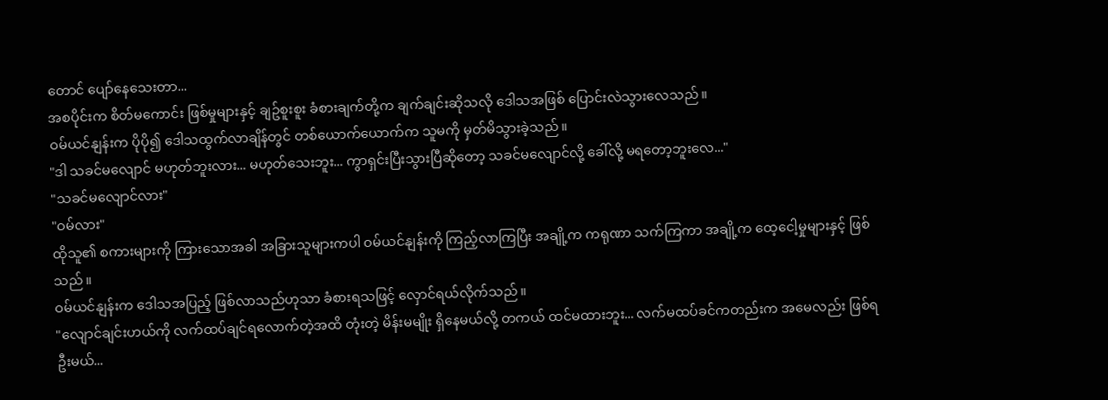တောင် ပျော်နေသေးတာ...
အစပိုင်းက စိတ်မကောင်း ဖြစ်မှုများနှင့် ချဥ်စူးစူး ခံစားချက်တို့က ချက်ချင်းဆိုသလို ဒေါသအဖြစ် ပြောင်းလဲသွားလေသည်။
ဝမ်ယင်နျန်းက ပိုပို၍ ဒေါသထွက်လာချိန်တွင် တစ်ယောက်ယောက်က သူမကို မှတ်မိသွားခဲ့သည်။
"ဒါ သခင်မလျောင် မဟုတ်ဘူးလား... မဟုတ်သေးဘူး... ကွာရှင်းပြီးသွားပြီဆိုတော့ သခင်မလျောင်လို့ ခေါ်လို့ မရတော့ဘူးလေ..."
"သခင်မလျောင်လား"
"ဝမ်လား"
ထိုသူ၏ စကားများကို ကြားသောအခါ အခြားသူများကပါ ဝမ်ယင်နျန်းကို ကြည့်လာကြပြီး အချို့က ကရုဏာ သက်ကြကာ အချို့က ထေ့ငေါ့မှုများနှင့် ဖြစ်သည်။
ဝမ်ယင်နျန်းက ဒေါသအပြည့် ဖြစ်လာသည်ဟုသာ ခံစားရသဖြင့် လှောင်ရယ်လိုက်သည်။
"လျောင်ချင်းဟယ်ကို လက်ထပ်ချင်ရလောက်တဲ့အထိ တုံးတဲ့ မိန်းမမျိုး ရှိနေမယ်လို့ တကယ် ထင်မထားဘူး... လက်မထပ်ခင်ကတည်းက အမေလည်း ဖြစ်ရဦးမယ်...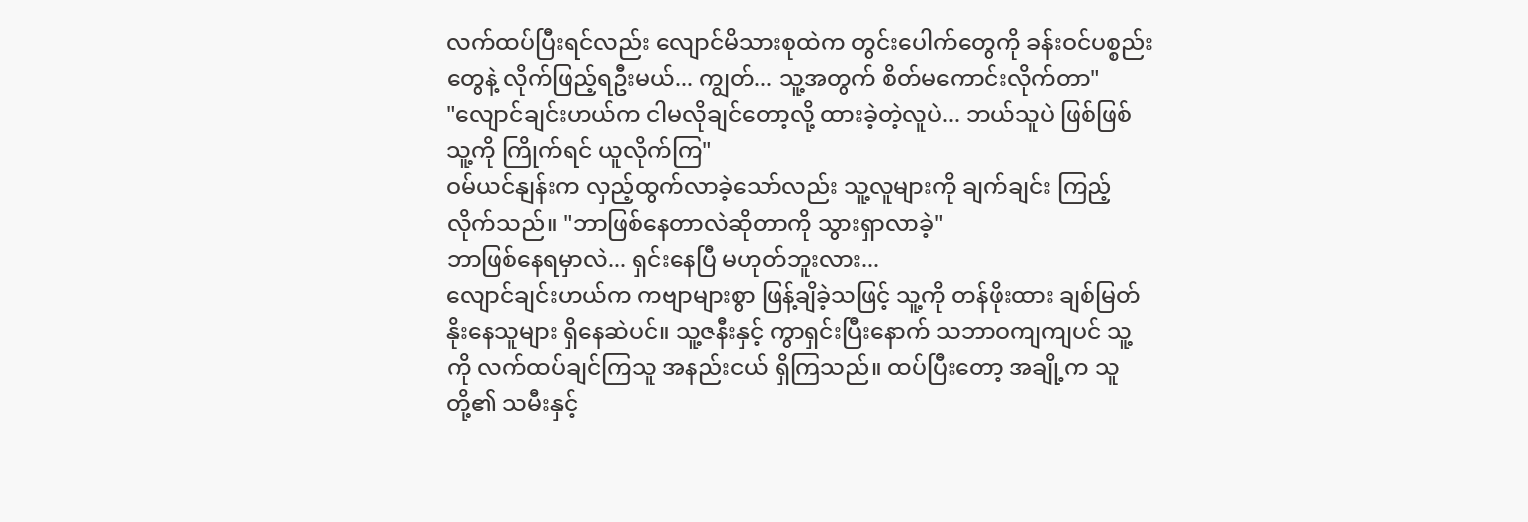လက်ထပ်ပြီးရင်လည်း လျောင်မိသားစုထဲက တွင်းပေါက်တွေကို ခန်းဝင်ပစ္စည်းတွေနဲ့ လိုက်ဖြည့်ရဦးမယ်... ကျွတ်... သူ့အတွက် စိတ်မကောင်းလိုက်တာ"
"လျောင်ချင်းဟယ်က ငါမလိုချင်တော့လို့ ထားခဲ့တဲ့လူပဲ... ဘယ်သူပဲ ဖြစ်ဖြစ် သူ့ကို ကြိုက်ရင် ယူလိုက်ကြ"
ဝမ်ယင်နျန်းက လှည့်ထွက်လာခဲ့သော်လည်း သူ့လူများကို ချက်ချင်း ကြည့်လိုက်သည်။ "ဘာဖြစ်နေတာလဲဆိုတာကို သွားရှာလာခဲ့"
ဘာဖြစ်နေရမှာလဲ... ရှင်းနေပြီ မဟုတ်ဘူးလား...
လျောင်ချင်းဟယ်က ကဗျာများစွာ ဖြန့်ချိခဲ့သဖြင့် သူ့ကို တန်ဖိုးထား ချစ်မြတ်နိုးနေသူများ ရှိနေဆဲပင်။ သူ့ဇနီးနှင့် ကွာရှင်းပြီးနောက် သဘာဝကျကျပင် သူ့ကို လက်ထပ်ချင်ကြသူ အနည်းငယ် ရှိကြသည်။ ထပ်ပြီးတော့ အချို့က သူတို့၏ သမီးနှင့်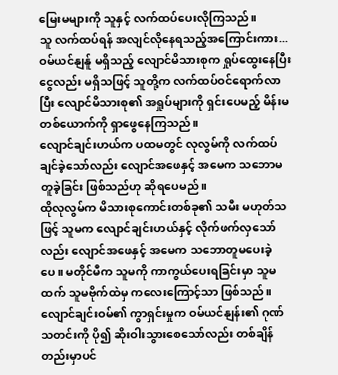မြေးမများကို သူနှင့် လက်ထပ်ပေးလိုကြသည်။
သူ လက်ထပ်ရန် အလျင်လိုနေရသည့်အကြောင်းကား...
ဝမ်ယင်နျန်ူ မရှိသည့် လျောင်မိသားစုက ရှုပ်ထွေးနေပြီး ငွေလည်း မရှိသဖြင့် သူတို့က လက်ထပ်ဝင်ရောက်လာပြီး လျောင်မိသားစု၏ အရှုပ်များကို ရှင်းပေမည့် မိန်းမတစ်ယောက်ကို ရှာဖွေနေကြသည်။
လျောင်ချင်းဟယ်က ပထမတွင် လုလွမ်ကို လက်ထပ်ချင်ခဲ့သော်လည်း လျောင်အဖေနှင့် အမေက သဘောမတူခဲ့ခြင်း ဖြစ်သည်ဟု ဆိုရပေမည်။
ထိုလုလွမ်က မိသားစုကောင်းတစ်ခု၏ သမီး မဟုတ်သဖြင့် သူမက လျောင်ချင်းဟယ်နှင့် လိုက်ဖက်လှသော်လည်း လျောင်အဖေနှင့် အမေက သဘောတူမပေးခဲ့ပေ။ မတိုင်မီက သူမကို ကာကွယ်ပေးရခြင်းမှာ သူမထက် သူမဗိုက်ထဲမှ ကလေးကြောင့်သာ ဖြစ်သည်။
လျောင်ချင်းဝမ်၏ ကွာရှင်းမှုက ဝမ်ယင်နျန်း၏ ဂုဏ်သတင်းကို ပို၍ ဆိုးဝါးသွားစေသော်လည်း တစ်ချိန်တည်းမှာပင်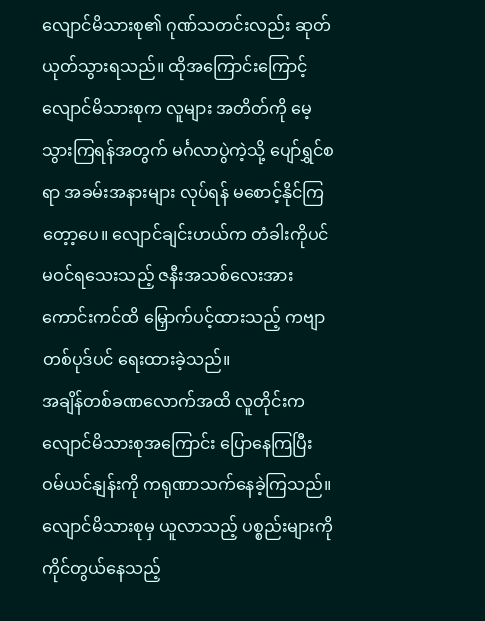လျောင်မိသားစု၏ ဂုဏ်သတင်းလည်း ဆုတ်ယုတ်သွားရသည်။ ထိုအကြောင်းကြောင့် လျောင်မိသားစုက လူများ အတိတ်ကို မေ့သွားကြရန်အတွက် မင်္ဂလာပွဲကဲ့သို့ ပျော်ရွှင်စရာ အခမ်းအနားများ လုပ်ရန် မစောင့်နိုင်ကြတေ့ာ့ပေ။ လျောင်ချင်းဟယ်က တံခါးကိုပင် မဝင်ရသေးသည့် ဇနီးအသစ်လေးအား ကောင်းကင်ထိ မြှောက်ပင့်ထားသည့် ကဗျာတစ်ပုဒ်ပင် ရေးထားခဲ့သည်။
အချိန်တစ်ခဏလောက်အထိ လူတိုင်းက လျောင်မိသားစုအကြောင်း ပြောနေကြပြီး ဝမ်ယင်နျန်းကို ကရုဏာသက်နေခဲ့ကြသည်။
လျောင်မိသားစုမှ ယူလာသည့် ပစ္စည်းများကို ကိုင်တွယ်နေသည့်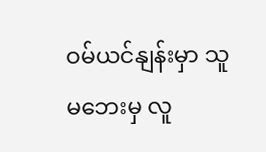ဝမ်ယင်နျန်းမှာ သူမဘေးမှ လူ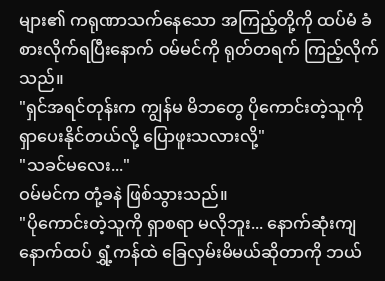များ၏ ကရုဏာသက်နေသော အကြည့်တို့ကို ထပ်မံ ခံစားလိုက်ရပြီးနောက် ဝမ်မင်ကို ရုတ်တရက် ကြည့်လိုက်သည်။
"ရှင်အရင်တုန်းက ကျွန်မ မိဘတွေ ပိုကောင်းတဲ့သူကို ရှာပေးနိုင်တယ်လို့ ပြောဖူးသလားလို့"
"သခင်မလေး..."
ဝမ်မင်က တုံ့ခနဲ ဖြစ်သွားသည်။
"ပိုကောင်းတဲ့သူကို ရှာစရာ မလိုဘူး... နောက်ဆုံးကျ နောက်ထပ် ရွှံ့ကန်ထဲ ခြေလှမ်းမိမယ်ဆိုတာကို ဘယ်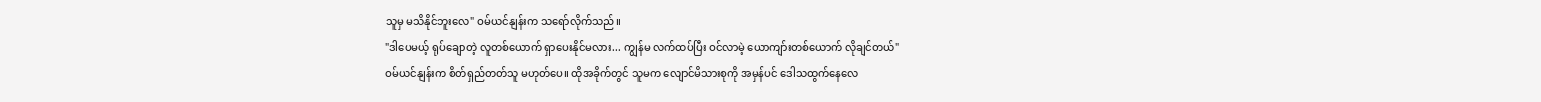သူမှ မသိနိုင်ဘူးလေ" ဝမ်ယင်နျန်းက သရော်လိုက်သည်။
"ဒါပေမယ့် ရုပ်ချောတဲ့ လူတစ်ယောက် ရှာပေးနိုင်မလား... ကျွန်မ လက်ထပ်ပြီး ဝင်လာမဲ့ ယောကျာ်းတစ်ယောက် လိုချင်တယ်"
ဝမ်ယင်နျန်းက စိတ်ရှည်တတ်သူ မဟုတ်ပေ။ ထိုအခိုက်တွင် သူမက လျောင်မိသားစုကို အမှန်ပင် ဒေါသထွက်နေလေ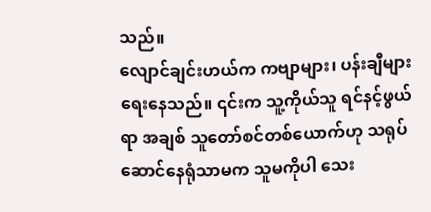သည်။
လျောင်ချင်းဟယ်က ကဗျာများ၊ ပန်းချီများ ရေးနေသည်။ ၎င်းက သူ့ကိုယ်သူ ရင်နင့်ဖွယ်ရာ အချစ် သူတော်စင်တစ်ယောက်ဟု သရုပ်ဆောင်နေရုံသာမက သူမကိုပါ သေး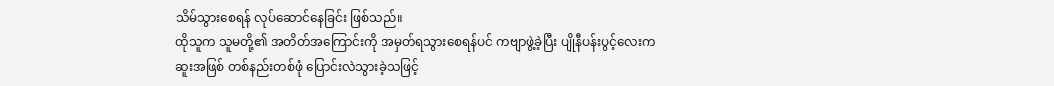သိမ်သွားစေရန် လုပ်ဆောင်နေခြင်း ဖြစ်သည်။
ထိုသူက သူမတို့၏ အတိတ်အကြောင်းကို အမှတ်ရသွားစေရန်ပင် ကဗျာဖွဲ့ခဲ့ပြီး ပျိုနီပန်းပွင့်လေးက ဆူးအဖြစ် တစ်နည်းတစ်ဖုံ ပြောင်းလဲသွားခဲ့သဖြင့်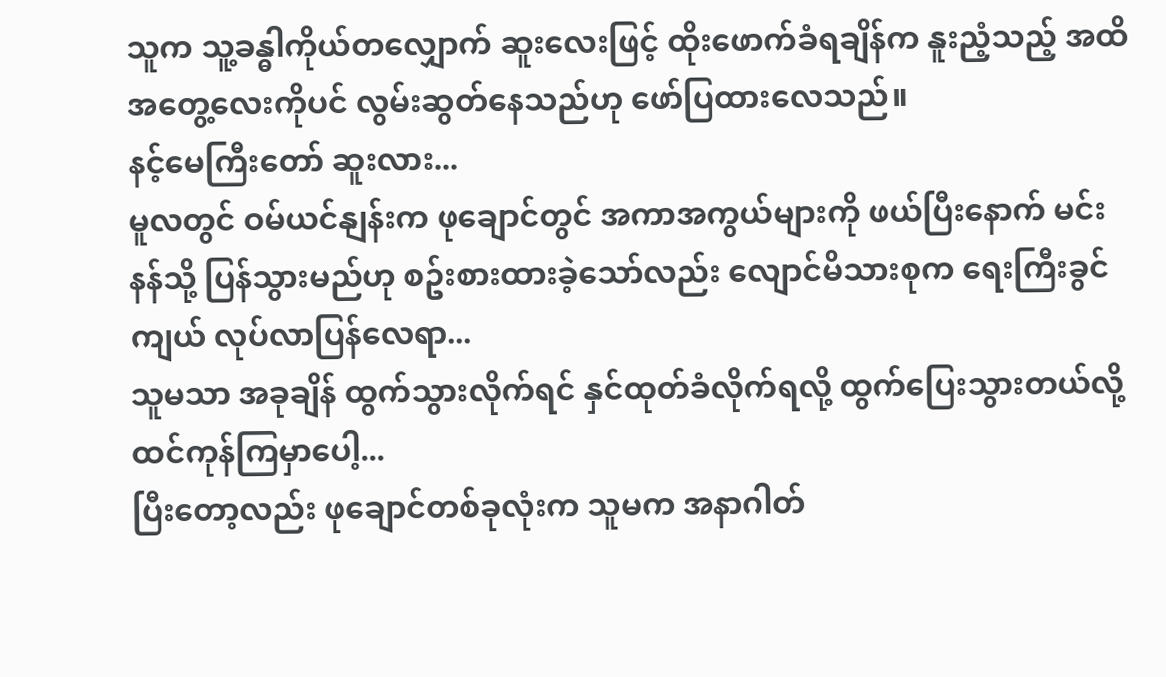သူက သူ့ခန္ဓါကိုယ်တလျှောက် ဆူးလေးဖြင့် ထိုးဖောက်ခံရချိန်က နူးညံ့သည့် အထိအတွေ့လေးကိုပင် လွမ်းဆွတ်နေသည်ဟု ဖော်ပြထားလေသည်။
နင့်မေကြီးတော် ဆူးလား...
မူလတွင် ဝမ်ယင်နျန်းက ဖုချောင်တွင် အကာအကွယ်များကို ဖယ်ပြီးနောက် မင်းနန်သို့ ပြန်သွားမည်ဟု စဥ်းစားထားခဲ့သော်လည်း လျောင်မိသားစုက ရေးကြီးခွင်ကျယ် လုပ်လာပြန်လေရာ...
သူမသာ အခုချိန် ထွက်သွားလိုက်ရင် နှင်ထုတ်ခံလိုက်ရလို့ ထွက်ပြေးသွားတယ်လို့ ထင်ကုန်ကြမှာပေါ့...
ပြီးတော့လည်း ဖုချောင်တစ်ခုလုံးက သူမက အနာဂါတ်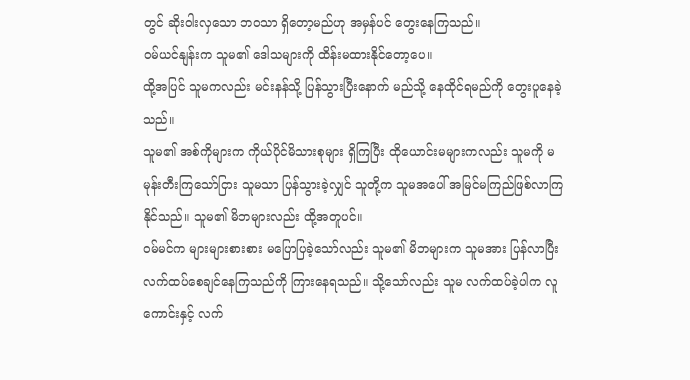တွင် ဆိုးဝါးလှသော ဘဝသာ ရှိတော့မည်ဟု အမှန်ပင် တွေးနေကြသည်။
ဝမ်ယင်နျန်းက သူမ၏ ဒေါသများကို ထိန်းမထားနိုင်တော့ပေ။
ထို့အပြင် သူမကလည်း မင်းနန်သို့ ပြန်သွားပြီးနောက် မည်သို့ နေထိုင်ရမည်ကို တွေးပူနေခဲ့သည်။
သူမ၏ အစ်ကိုများက ကိုယ်ပိုင်မိသားစုများ ရှိကြပြီး ထိုယောင်းမများကလည်း သူမကို မမုန်းတီးကြသော်ငြား သူမသာ ပြန်သွားခဲ့လျှင် သူတို့က သူမအပေါ် အမြင်မကြည်ဖြစ်လာကြနိုင်သည်။ သူမ၏ မိဘများလည်း ထို့အတူပင်။
ဝမ်မင်က များများစားစား မပြောပြခဲ့သော်လည်း သူမ၏ မိဘများက သူမအား ပြန်လာပြီး လက်ထပ်စေချင်နေကြသည်ကို ကြားနေရသည်။ သို့သော်လည်း သူမ လက်ထပ်ခဲ့ပါက လူကောင်းနှင့် လက်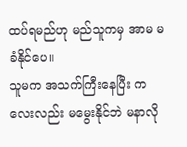ထပ်ရမည်ဟု မည်သူကမှ အာမ မခံနိုင်ပေ။
သူမက အသက်ကြီးနေပြီး ကလေးလည်း မမွေးနိုင်ဘဲ မနာလို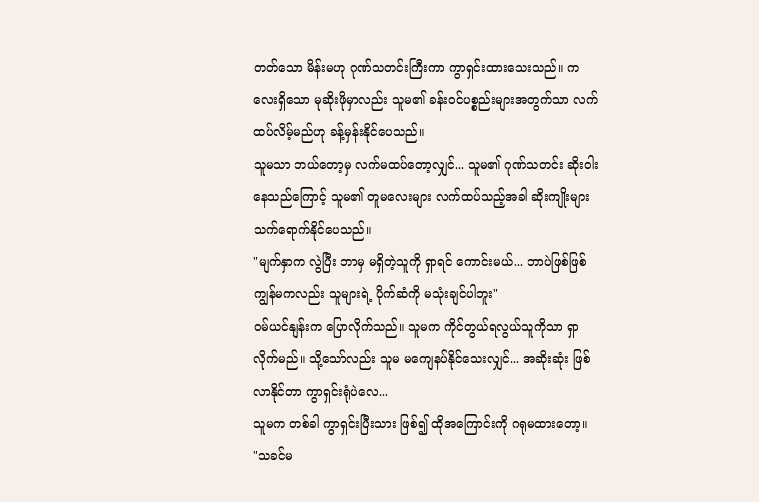တတ်သော မိန်းမဟု ဂုဏ်သတင်းကြီးကာ ကွာရှင်းထားသေးသည်။ ကလေးရှိသော မုဆိုးဖိုမှာလည်း သူမ၏ ခန်းဝင်ပစ္စည်းများအတွက်သာ လက်ထပ်လိမ့်မည်ဟု ခန့်မှန်းနိုင်ပေသည်။
သူမသာ ဘယ်တော့မှ လက်မထပ်တော့လျှင်... သူမ၏ ဂုဏ်သတင်း ဆိုးဝါးနေသည်ကြောင့် သူမ၏ တူမလေးများ လက်ထပ်သည့်အခါ ဆိုးကျိုးများ သက်ရောက်နိုင်ပေသည်။
"မျက်နှာက လွဲပြီး ဘာမှ မရှိတဲ့သူကို ရှာရင် ကောင်းမယ်... ဘာပဲဖြစ်ဖြစ် ကျွန်မကလည်း သူများရဲ့ ပိုက်ဆံကို မသုံးချင်ပါဘူး"
ဝမ်ယင်နျန်းက ပြောလိုက်သည်။ သူမက ကိုင်တွယ်ရလွယ်သူကိုသာ ရှာလိုက်မည်။ သို့သော်လည်း သူမ မကျေနပ်နိုင်သေးလျှင်... အဆိုးဆုံး ဖြစ်လာနိုင်တာ ကွာရှင်းရုံပဲလေ...
သူမက တစ်ခါ ကွာရှင်းပြီးသား ဖြစ်၍ ထိုအကြောင်းကို ဂရုမထားတော့။
"သခင်မ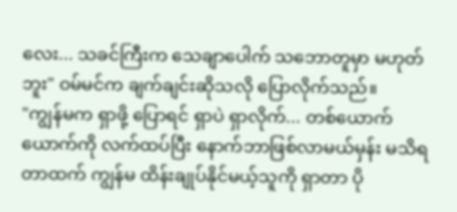လေး... သခင်ကြီးက သေချာပေါက် သဘောတူမှာ မဟုတ်ဘူး" ဝမ်မင်က ချက်ချင်းဆိုသလို ပြောလိုက်သည်။
"ကျွန်မက ရှာဖို့ ပြောရင် ရှာပဲ ရှာလိုက်... တစ်ယောက်ယောက်ကို လက်ထပ်ပြီး နောက်ဘာဖြစ်လာမယ်မှန်း မသိရတာထက် ကျွန်မ ထိန်းချုပ်နိုင်မယ့်သူကို ရှာတာ ပို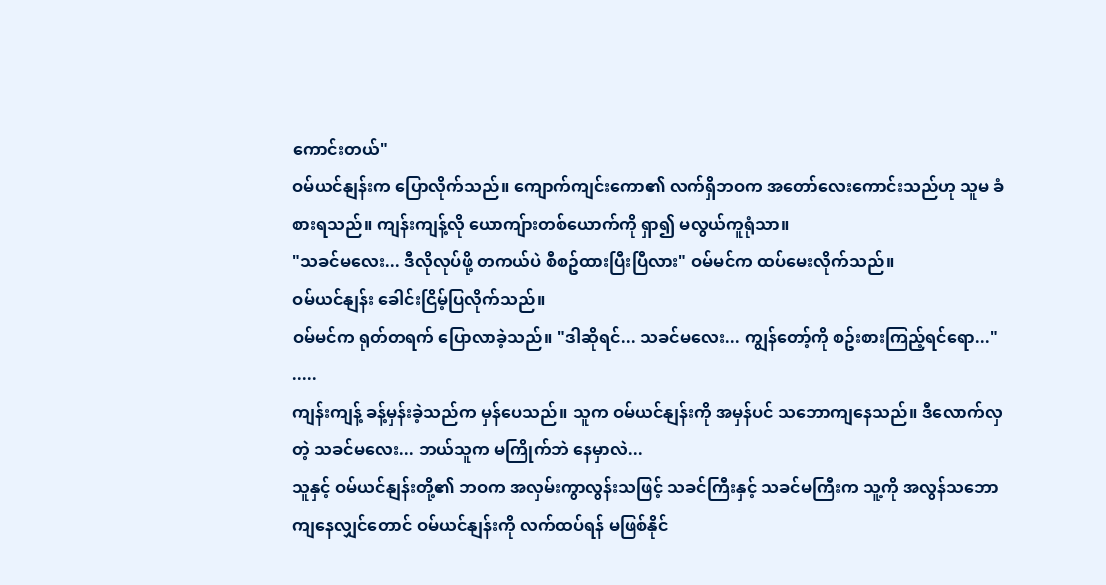ကောင်းတယ်"
ဝမ်ယင်နျန်းက ပြောလိုက်သည်။ ကျောက်ကျင်းကော၏ လက်ရှိဘဝက အတော်လေးကောင်းသည်ဟု သူမ ခံစားရသည်။ ကျန်းကျန့်လို ယောကျ်ားတစ်ယောက်ကို ရှာ၍ မလွယ်ကူရုံသာ။
"သခင်မလေး... ဒီလိုလုပ်ဖို့ တကယ်ပဲ စီစဥ်ထားပြီးပြီလား" ဝမ်မင်က ထပ်မေးလိုက်သည်။
ဝမ်ယင်နျန်း ခေါင်းငြိမ့်ပြလိုက်သည်။
ဝမ်မင်က ရုတ်တရက် ပြောလာခဲ့သည်။ "ဒါဆိုရင်... သခင်မလေး... ကျွန်တော့်ကို စဥ်းစားကြည့်ရင်ရော..."
.....
ကျန်းကျန့် ခန့်မှန်းခဲ့သည်က မှန်ပေသည်။ သူက ဝမ်ယင်နျန်းကို အမှန်ပင် သဘောကျနေသည်။ ဒီလောက်လှတဲ့ သခင်မလေး... ဘယ်သူက မကြိုက်ဘဲ နေမှာလဲ...
သူနှင့် ဝမ်ယင်နျန်းတို့၏ ဘဝက အလှမ်းကွာလွန်းသဖြင့် သခင်ကြီးနှင့် သခင်မကြီးက သူ့ကို အလွန်သဘောကျနေလျှင်တောင် ဝမ်ယင်နျန်းကို လက်ထပ်ရန် မဖြစ်နိုင်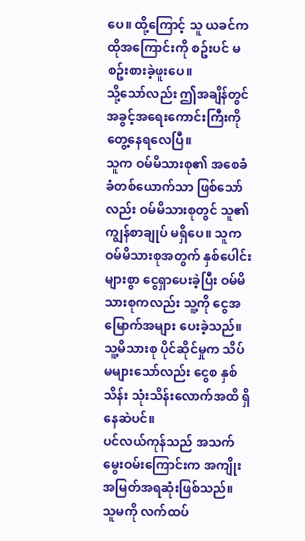ပေ။ ထို့ကြောင့် သူ ယခင်က ထိုအကြောင်းကို စဥ်းပင် မစဥ်းစားခဲ့ဖူးပေ။
သို့သော်လည်း ဤအချိန်တွင် အခွင့်အရေးကောင်းကြီးကို တွေ့နေရလေပြီ။
သူက ဝမ်မိသားစု၏ အစေခံခံတစ်ယောက်သာ ဖြစ်သော်လည်း ဝမ်မိသားစုတွင် သူ၏ ကျွန်စာချုပ် မရှိပေ။ သူက ဝမ်မိသားစုအတွက် နှစ်ပေါင်းများစွာ ငွေရှာပေးခဲ့ပြီး ဝမ်မိသားစုကလည်း သူ့ကို ငွေအမြောက်အများ ပေးခဲ့သည်။ သူ့မိသားစု ပိုင်ဆိုင်မှုက သိပ်မများသော်လည်း ငွေစ နှစ်သိန်း သုံးသိန်းလောက်အထိ ရှိနေဆဲပင်။
ပင်လယ်ကုန်သည် အသက်မွေးဝမ်းကြောင်းက အကျိုးအမြတ်အရဆုံးဖြစ်သည်။
သူမကို လက်ထပ်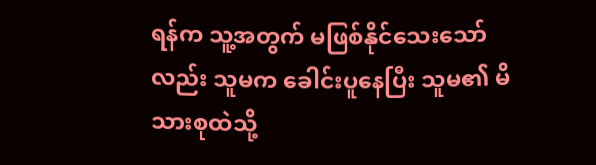ရန်က သူ့အတွက် မဖြစ်နိုင်သေးသော်လည်း သူမက ခေါင်းပူနေပြီး သူမ၏ မိသားစုထဲသို့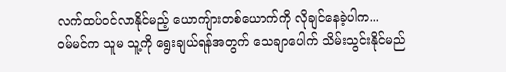လက်ထပ်ဝင်လာနိုင်မည့် ယောကျ်ားတစ်ယောက်ကို လိုချင်နေခဲ့ပါက...
ဝမ်မင်က သူမ သူ့ကို ရွေးချယ်ရန်အတွက် သေချာပေါက် သိမ်းသွင်းနိုင်မည်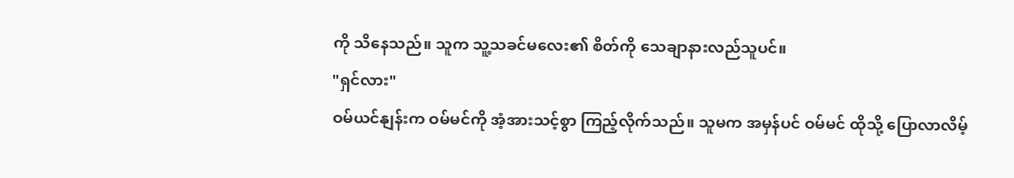ကို သိနေသည်။ သူက သူ့သခင်မလေး၏ စိတ်ကို သေချာနားလည်သူပင်။
"ရှင်လား"
ဝမ်ယင်နျန်းက ဝမ်မင်ကို အံ့အားသင့်စွာ ကြည့်လိုက်သည်။ သူမက အမှန်ပင် ဝမ်မင် ထိုသို့ ပြောလာလိမ့်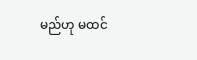မည်ဟု မထင်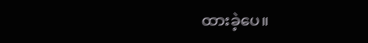ထားခဲ့ပေ။